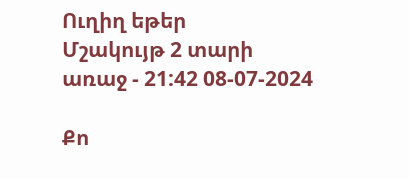Ուղիղ եթեր
Մշակույթ 2 տարի առաջ - 21:42 08-07-2024

Քո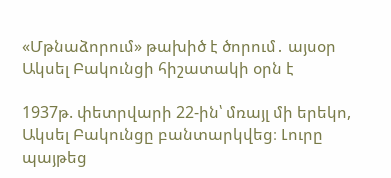«Մթնաձորում» թախիծ է ծորում․ այսօր Ակսել Բակունցի հիշատակի օրն է

1937թ. փետրվարի 22-ին՝ մռայլ մի երեկո, Ակսել Բակունցը բանտարկվեց։ Լուրը պայթեց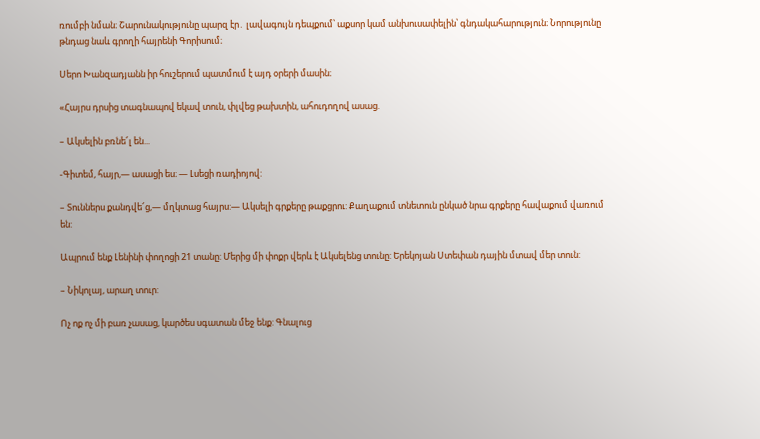ռումբի նման։ Շարունակությունը պարզ էր․ լավագույն դեպքում՝ աքսոր կամ անխուսափելին՝ գնդակահարություն։ Նորությունը թնդաց նաև գրողի հայրենի Գորիսում։

Սերո Խանզադյանն իր հուշերում պատմում է այդ օրերի մասին։

«Հայրս դրսից տագնապով եկավ տուն, փլվեց թախտին, ահուդողով ասաց.

– Ակսելին բռնե՜լ են...

-Գիտեմ, հայր,— ասացի ես։ — Լսեցի ռադիոյով:

– Տուններս քանդվե՜ց,— մղկտաց հայրս:— Ակսելի գրքերը թաքցրու: Քաղաքում տնետուն ընկած նրա գրքերը հավաքում վառում են:

Ապրում ենք Լենինի փողոցի 21 տանը: Մերից մի փոքր վերև է Ակսելենց տունը: Երեկոյան Ստեփան դային մտավ մեր տուն:

– Նիկոլայ, արաղ տուր:

Ոչ ոք ոչ մի բառ չասաց, կարծես սգատան մեջ ենք: Գնալուց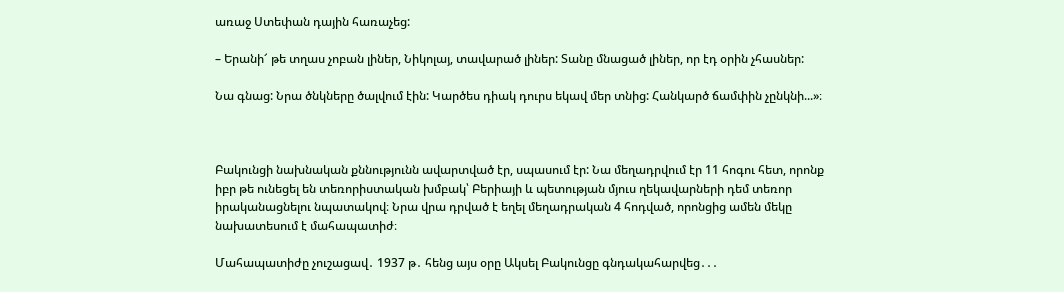առաջ Ստեփան դային հառաչեց:

– Երանի՜ թե տղաս չոբան լիներ, Նիկոլայ, տավարած լիներ: Տանը մնացած լիներ, որ էդ օրին չհասներ:

Նա գնաց: Նրա ծնկները ծալվում էին: Կարծես դիակ դուրս եկավ մեր տնից: Հանկարծ ճամփին չընկնի...»։



Բակունցի նախնական քննությունն ավարտված էր, սպասում էր: Նա մեղադրվում էր 11 հոգու հետ, որոնք իբր թե ունեցել են տեռորիստական խմբակ՝ Բերիայի և պետության մյուս ղեկավարների դեմ տեռոր իրականացնելու նպատակով։ Նրա վրա դրված է եղել մեղադրական 4 հոդված, որոնցից ամեն մեկը նախատեսում է մահապատիժ։

Մահապատիժը չուշացավ․ 1937 թ․ հենց այս օրը Ակսել Բակունցը գնդակահարվեց․․․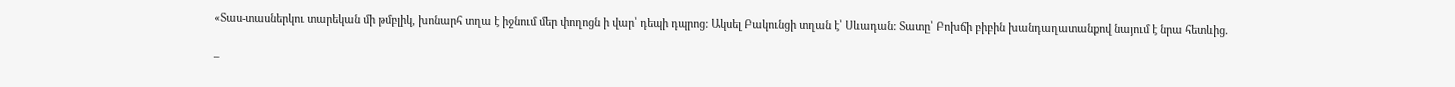«Տաս-տասներկու տարեկան մի թմբլիկ, խոնարհ տղա է իջնում մեր փողոցն ի վար՝ դեպի դպրոց: Ակսել Բակունցի տղան է՝ Սևադան: Տատը՝ Բոխճի բիբին խանդաղատանքով նայում է նրա հետևից.

–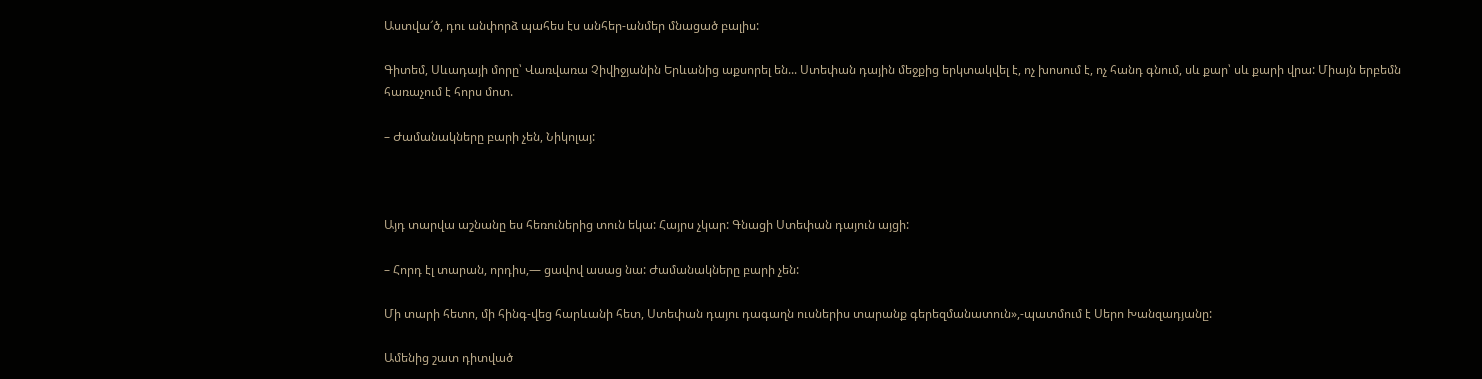Աստվա՜ծ, դու անփորձ պահես էս անհեր-անմեր մնացած բալիս:

Գիտեմ, Սևադայի մորը՝ Վառվառա Չիվիջյանին Երևանից աքսորել են... Ստեփան դային մեջքից երկտակվել է, ոչ խոսում է, ոչ հանդ գնում, սև քար՝ սև քարի վրա: Միայն երբեմն հառաչում է հորս մոտ.

– Ժամանակները բարի չեն, Նիկոլայ:



Այդ տարվա աշնանը ես հեռուներից տուն եկա: Հայրս չկար: Գնացի Ստեփան դայուն այցի:

– Հորդ էլ տարան, որդիս,— ցավով ասաց նա: Ժամանակները բարի չեն:

Մի տարի հետո, մի հինգ-վեց հարևանի հետ, Ստեփան դայու դագաղն ուսներիս տարանք գերեզմանատուն»,-պատմում է Սերո Խանզադյանը:

Ամենից շատ դիտված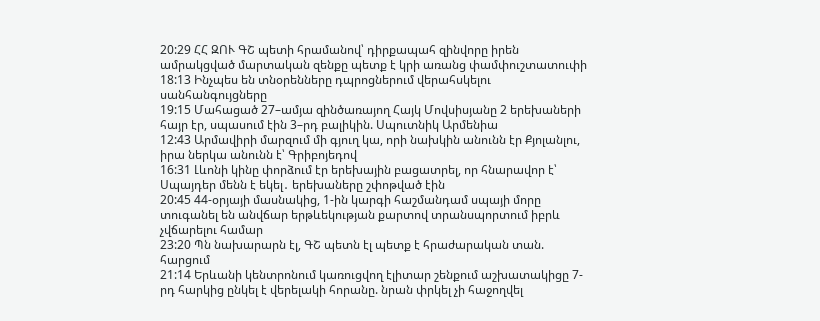20:29 ՀՀ ԶՈՒ ԳՇ պետի հրամանով՝ դիրքապահ զինվորը իրեն ամրակցված մարտական զենքը պետք է կրի առանց փամփուշտատուփի
18:13 Ինչպես են տնօրենները դպրոցներում վերահսկելու սանհանգույցները
19:15 Մահացած 27–ամյա զինծառայող Հայկ Մովսիսյանը 2 երեխաների հայր էր, սպասում էին 3–րդ բալիկին. Սպուտնիկ Արմենիա
12:43 Արմավիրի մարզում մի գյուղ կա, որի նախկին անունն էր Քյոլանլու, իրա ներկա անունն է՝ Գրիբոյեդով
16:31 Լևոնի կինը փորձում էր երեխային բացատրել, որ հնարավոր է՝ Սպայդեր մենն է եկել․ երեխաները շփոթված էին
20:45 44-օրյայի մասնակից, 1-ին կարգի հաշմանդամ սպայի մորը տուգանել են անվճար երթևեկության քարտով տրանսպորտում իբրև չվճարելու համար
23:20 Պն նախարարն էլ, ԳՇ պետն էլ պետք է հրաժարական տան. հարցում
21:14 Երևանի կենտրոնում կառուցվող էլիտար շենքում աշխատակիցը 7-րդ հարկից ընկել է վերելակի հորանը. նրան փրկել չի հաջողվել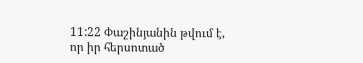11:22 Փաշինյանին թվում է, որ իր հերսոտած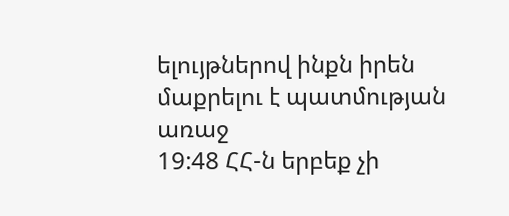ելույթներով ինքն իրեն մաքրելու է պատմության առաջ
19:48 ՀՀ-ն երբեք չի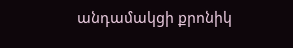անդամակցի քրոնիկ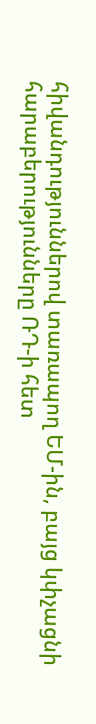հիվանդություններով տառապող ԵՄ-ին, բայց կփչացնի հարաբերությունները ՌԴ-ի հետ